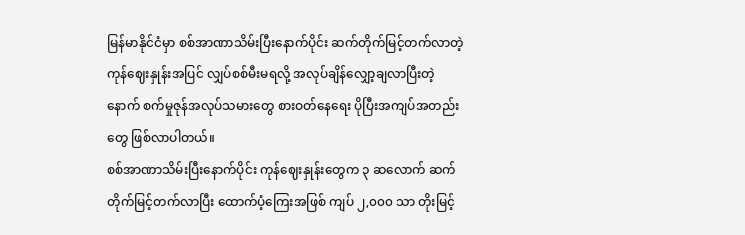မြန်မာနိုင်ငံမှာ စစ်အာဏာသိမ်းပြီးနောက်ပိုင်း ဆက်တိုက်မြင့်တက်လာတဲ့ ကုန်ဈေးနှုန်းအပြင် လျှပ်စစ်မီးမရလို့ အလုပ်ချိန်လျှော့ချလာပြီးတဲ့နောက် စက်မှုဇုန်အလုပ်သမားတွေ စားဝတ်နေရေး ပိုပြီးအကျပ်အတည်းတွေ ဖြစ်လာပါတယ်။
စစ်အာဏာသိမ်းပြီးနောက်ပိုင်း ကုန်ဈေးနှုန်းတွေက ၃ ဆလောက် ဆက်တိုက်မြင့်တက်လာပြီး ထောက်ပံ့ကြေးအဖြစ် ကျပ် ၂,၀၀၀ သာ တိုးမြင့်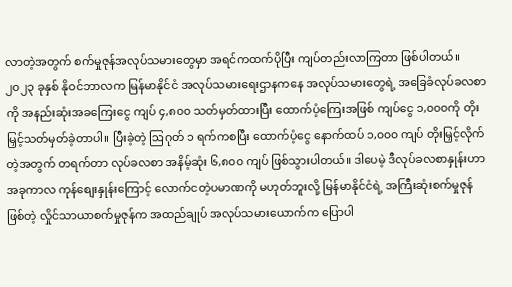လာတဲ့အတွက် စက်မှုဇုန်အလုပ်သမားတွေမှာ အရင်ကထက်ပိုပြီး ကျပ်တည်းလာကြတာ ဖြစ်ပါတယ်။
၂၀၂၃ ခုနှစ် နိုဝင်ဘာလက မြန်မာနိုင်ငံ အလုပ်သမားရေးဌာနကနေ အလုပ်သမားတွေရဲ့ အခြေခံလုပ်ခလစာကို အနည်းဆုံးအခကြေးငွေ ကျပ် ၄,၈၀၀ သတ်မှတ်ထားပြီး ထောက်ပံ့ကြေးအဖြစ် ကျပ်ငွေ ၁,၀၀၀ကို တိုးမြှင့်သတ်မှတ်ခဲ့တာပါ။ ပြီးခဲ့တဲ့ ဩဂုတ် ၁ ရက်ကစပြီး ထောက်ပံ့ငွေ နောက်ထပ် ၁,၀၀၀ ကျပ် တိုးမြှင့်လိုက်တဲ့အတွက် တရက်တာ လုပ်ခလစာ အနိမ့်ဆုံး ၆,၈၀၀ ကျပ် ဖြစ်သွားပါတယ်။ ဒါပေမဲ့ ဒီလုပ်ခလစာနှုန်းဟာ အခုကာလ ကုန်စျေးနှုန်းကြောင့် လောက်ငတဲ့ပမာဏကို မဟုတ်ဘူးလို့ မြန်မာနိုင်ငံရဲ့ အကြီးဆုံးစက်မှုဇုန် ဖြစ်တဲ့ လှိုင်သာယာစက်မှုဇုန်က အထည်ချုပ် အလုပ်သမားယောက်က ပြောပါ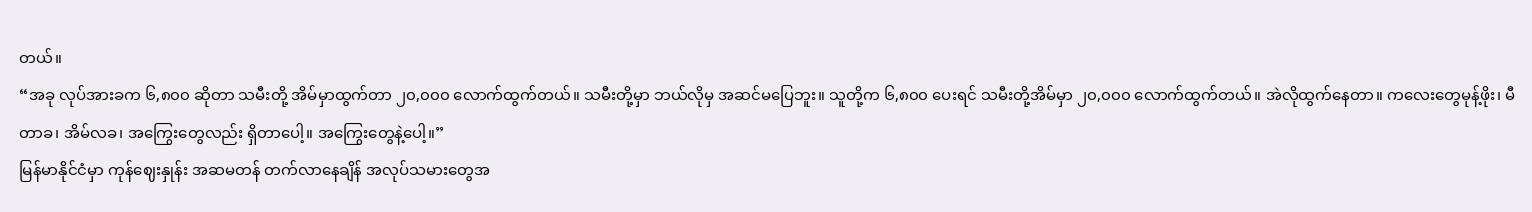တယ်။
“အခု လုပ်အားခက ၆,၈၀၀ ဆိုတာ သမီးတို့ အိမ်မှာထွက်တာ ၂၀,၀၀၀ လောက်ထွက်တယ်။ သမီးတို့မှာ ဘယ်လိုမှ အဆင်မပြေဘူး။ သူတို့က ၆,၈၀၀ ပေးရင် သမီးတို့အိမ်မှာ ၂၀,၀၀၀ လောက်ထွက်တယ်။ အဲလိုထွက်နေတာ။ ကလေးတွေမုန့်ဖိုး၊ မီတာခ၊ အိမ်လခ၊ အကြွေးတွေလည်း ရှိတာပေါ့။ အကြွေးတွေနဲ့ပေါ့။”
မြန်မာနိုင်ငံမှာ ကုန်ဈေးနှုန်း အဆမတန် တက်လာနေချိန် အလုပ်သမားတွေအ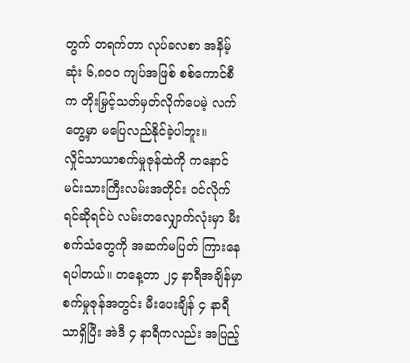တွက် တရက်တာ လုပ်ခလစာ အနိမ့်ဆုံး ၆,၈၀၀ ကျပ်အဖြစ် စစ်ကောင်စီက တိုးမြှင့်သတ်မှတ်လိုက်ပေမဲ့ လက်တွေ့မှာ မပြေလည်နိုင်ခဲ့ပါဘူး။
လှိုင်သာယာစက်မှုဇုန်ထဲကို ကနောင်မင်းသားကြီးလမ်းအတိုင်း ဝင်လိုက်ရင်ဆိုရင်ပဲ လမ်းတလျှောက်လုံးမှာ မီးစက်သံတွေကို အဆက်မပြတ် ကြားနေရပါတယ်။ တနေ့တာ ၂၄ နာရီအချိန်မှာ စက်မှုဇုန်အတွင်း မီးပေးချိန် ၄ နာရီသာရှိပြီး အဲဒီ ၄ နာရီကလည်း အပြည့်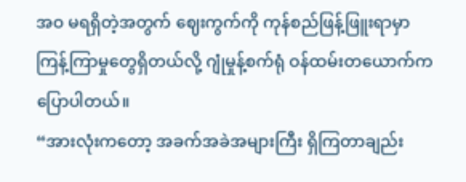အဝ မရရှိတဲ့အတွက် ဈေးကွက်ကို ကုန်စည်ဖြန့်ဖြူးရာမှာ ကြန့်ကြာမှုတွေရှိတယ်လို့ ဂျုံမှုန့်စက်ရုံ ဝန်ထမ်းတယောက်က ပြောပါတယ်။
“အားလုံးကတော့ အခက်အခဲအများကြီး ရှိကြတာချည်း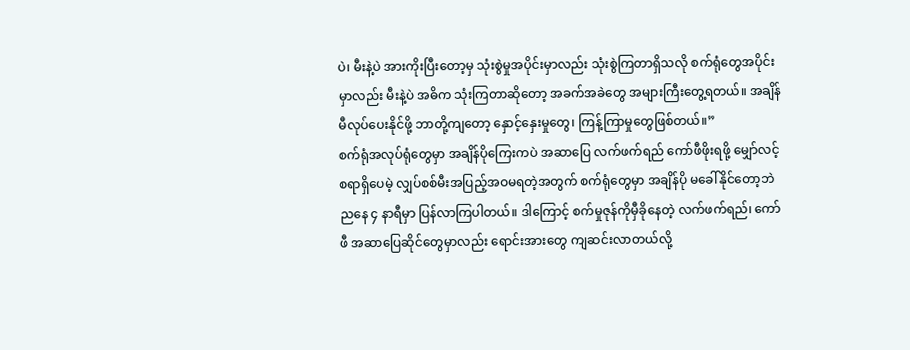ပဲ၊ မီးနဲ့ပဲ အားကိုးပြီးတော့မှ သုံးစွဲမှုအပိုင်းမှာလည်း သုံးစွဲကြတာရှိသလို စက်ရုံတွေအပိုင်းမှာလည်း မီးနဲ့ပဲ အဓိက သုံးကြတာဆိုတော့ အခက်အခဲတွေ အများကြီးတွေ့ရတယ်။ အချိန်မီလုပ်ပေးနိုင်ဖို့ ဘာတို့ကျတော့ နှောင့်နှေးမှုတွေ၊ ကြန့်ကြာမှုတွေဖြစ်တယ်။”
စက်ရုံအလုပ်ရုံတွေမှာ အချိန်ပိုကြေးကပဲ အဆာပြေ လက်ဖက်ရည် ကော်ဖီဖိုးရဖို့ မျှော်လင့်စရာရှိပေမဲ့ လျှပ်စစ်မီးအပြည့်အဝမရတဲ့အတွက် စက်ရုံတွေမှာ အချိန်ပို မခေါ်နိုင်တော့ဘဲ ညနေ ၄ နာရီမှာ ပြန်လာကြပါတယ်။ ဒါကြောင့် စက်မှုဇုန်ကိုမှီခိုနေတဲ့ လက်ဖက်ရည်၊ ကော်ဖီ အဆာပြေဆိုင်တွေမှာလည်း ရောင်းအားတွေ ကျဆင်းလာတယ်လို့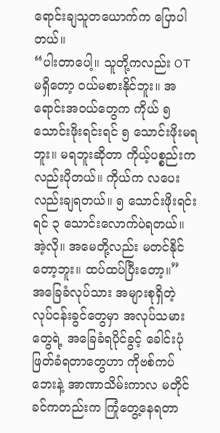ရောင်းချသူတယောက်က ပြောပါတယ်။
“ပါးတာပေါ့။ သူတို့ကလည်း OT မရှိတော့ ဝယ်မစားနိုင်ဘူး။ အရောင်းအဝယ်တွေက ကိုယ် ၅ သောင်းဖိုးရင်းရင် ၅ သောင်းဖိုးမရဘူး။ မရဘူးဆိုတာ ကိုယ့်ပစ္စည်းကလည်းပိုတယ်။ ကိုယ်က လပေးလည်းချရတယ်။ ၅ သောင်းဖိုးရင်းရင် ၃ သောင်းလောက်ပဲရတယ်။ အဲ့လို။ အမေတို့လည်း မတင်နိုင်တော့ဘူး။ ထပ်ထပ်ပြီးတော့။”
အခြေခံလုပ်သား အများစုရှိတဲ့ လုပ်ငန်းခွင်တွေမှာ အလုပ်သမားတွေရဲ့ အခြေခံရပိုင်ခွင့် ခေါင်းပုံဖြတ်ခံရတာတွေဟာ ကိုဗစ်ကပ်ဘေးနဲ့ အာဏာသိမ်းကာလ မတိုင်ခင်ကတည်းက ကြုံတွေ့နေရတာ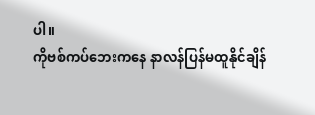ပါ။
ကိုဗစ်ကပ်ဘေးကနေ နာလန်ပြန်မထူနိုင်ချိန်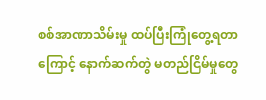စစ်အာဏာသိမ်းမှု ထပ်ပြီးကြုံတွေ့ရတာကြောင့် နောက်ဆက်တွဲ မတည်ငြိမ်မှုတွေ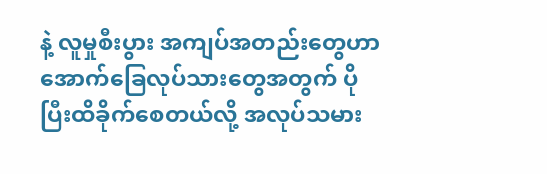နဲ့ လူမှုစီးပွား အကျပ်အတည်းတွေဟာ အောက်ခြေလုပ်သားတွေအတွက် ပိုပြီးထိခိုက်စေတယ်လို့ အလုပ်သမား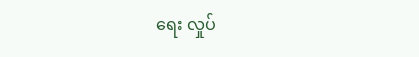ရေး လှုပ်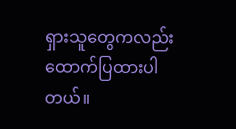ရှားသူတွေကလည်း ထောက်ပြထားပါတယ်။